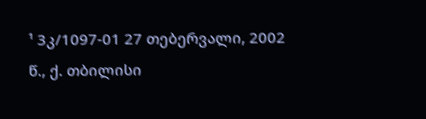¹ 3კ/1097-01 27 თებერვალი, 2002 წ., ქ. თბილისი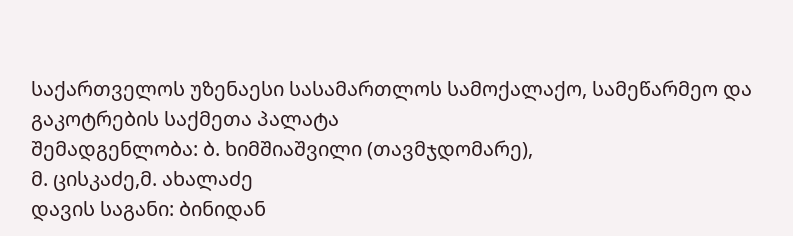საქართველოს უზენაესი სასამართლოს სამოქალაქო, სამეწარმეო და გაკოტრების საქმეთა პალატა
შემადგენლობა: ბ. ხიმშიაშვილი (თავმჯდომარე),
მ. ცისკაძე,მ. ახალაძე
დავის საგანი: ბინიდან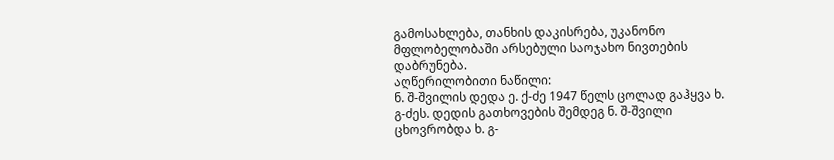გამოსახლება, თანხის დაკისრება, უკანონო მფლობელობაში არსებული საოჯახო ნივთების დაბრუნება.
აღწერილობითი ნაწილი:
ნ. შ-შვილის დედა ე. ქ-ძე 1947 წელს ცოლად გაჰყვა ხ. გ-ძეს. დედის გათხოვების შემდეგ ნ. შ-შვილი ცხოვრობდა ხ. გ-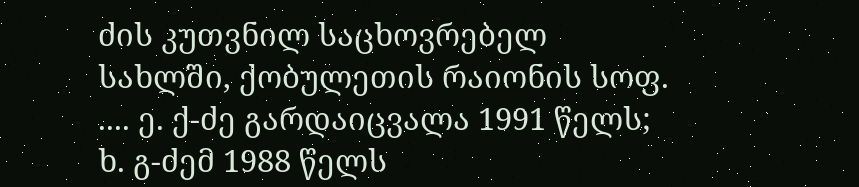ძის კუთვნილ საცხოვრებელ სახლში, ქობულეთის რაიონის სოფ. .... ე. ქ-ძე გარდაიცვალა 1991 წელს; ხ. გ-ძემ 1988 წელს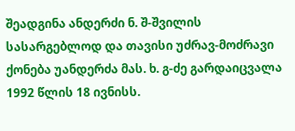შეადგინა ანდერძი ნ. შ-შვილის სასარგებლოდ და თავისი უძრავ-მოძრავი ქონება უანდერძა მას. ხ. გ-ძე გარდაიცვალა 1992 წლის 18 ივნისს.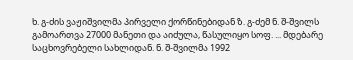ხ. გ-ძის ვაჟიშვილმა პირველი ქორწინებიდან ზ. გ-ძემ ნ. შ-შვილს გამოართვა 27000 მანეთი და აიძულა, წასულიყო სოფ. ... მდებარე საცხოვრებელი სახლიდან. ნ. შ-შვილმა 1992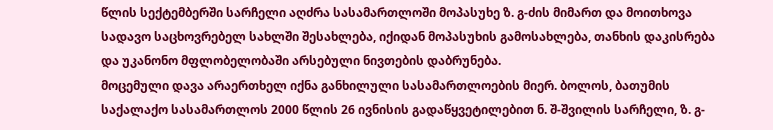წლის სექტემბერში სარჩელი აღძრა სასამართლოში მოპასუხე ზ. გ-ძის მიმართ და მოითხოვა სადავო საცხოვრებელ სახლში შესახლება, იქიდან მოპასუხის გამოსახლება, თანხის დაკისრება და უკანონო მფლობელობაში არსებული ნივთების დაბრუნება.
მოცემული დავა არაერთხელ იქნა განხილული სასამართლოების მიერ. ბოლოს, ბათუმის საქალაქო სასამართლოს 2000 წლის 26 ივნისის გადაწყვეტილებით ნ. შ-შვილის სარჩელი, ზ. გ-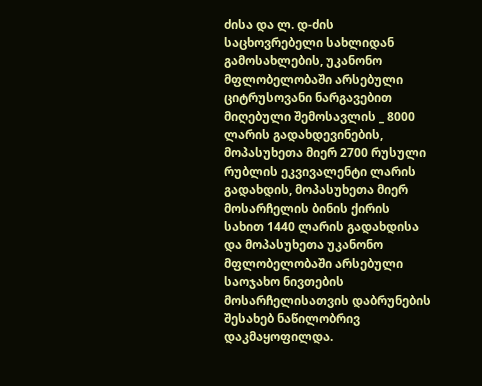ძისა და ლ. დ-ძის საცხოვრებელი სახლიდან გამოსახლების, უკანონო მფლობელობაში არსებული ციტრუსოვანი ნარგავებით მიღებული შემოსავლის _ 8000 ლარის გადახდევინების, მოპასუხეთა მიერ 2700 რუსული რუბლის ეკვივალენტი ლარის გადახდის, მოპასუხეთა მიერ მოსარჩელის ბინის ქირის სახით 1440 ლარის გადახდისა და მოპასუხეთა უკანონო მფლობელობაში არსებული საოჯახო ნივთების მოსარჩელისათვის დაბრუნების შესახებ ნაწილობრივ დაკმაყოფილდა.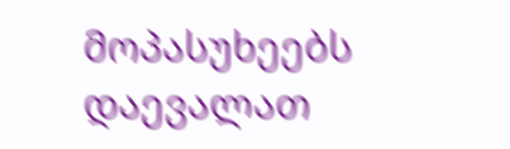მოპასუხეებს დაევალათ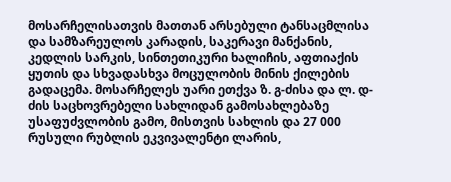მოსარჩელისათვის მათთან არსებული ტანსაცმლისა და სამზარეულოს კარადის, საკერავი მანქანის, კედლის სარკის, სინთეთიკური ხალიჩის, აფთიაქის ყუთის და სხვადასხვა მოცულობის მინის ქილების გადაცემა. მოსარჩელეს უარი ეთქვა ზ. გ-ძისა და ლ. დ-ძის საცხოვრებელი სახლიდან გამოსახლებაზე უსაფუძვლობის გამო, მისთვის სახლის და 27 000 რუსული რუბლის ეკვივალენტი ლარის,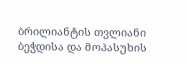ბრილიანტის თვლიანი ბეჭდისა და მოპასუხის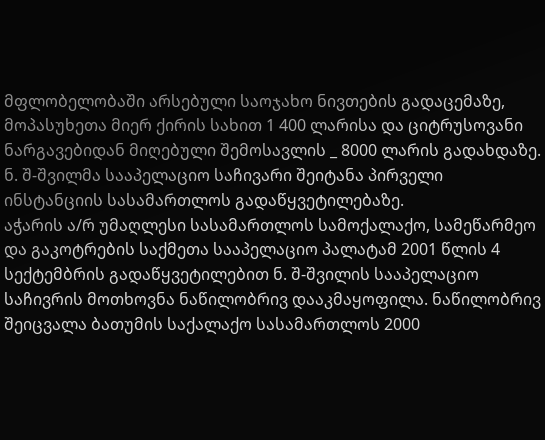მფლობელობაში არსებული საოჯახო ნივთების გადაცემაზე, მოპასუხეთა მიერ ქირის სახით 1 400 ლარისა და ციტრუსოვანი ნარგავებიდან მიღებული შემოსავლის _ 8000 ლარის გადახდაზე.
ნ. შ-შვილმა სააპელაციო საჩივარი შეიტანა პირველი ინსტანციის სასამართლოს გადაწყვეტილებაზე.
აჭარის ა/რ უმაღლესი სასამართლოს სამოქალაქო, სამეწარმეო და გაკოტრების საქმეთა სააპელაციო პალატამ 2001 წლის 4 სექტემბრის გადაწყვეტილებით ნ. შ-შვილის სააპელაციო საჩივრის მოთხოვნა ნაწილობრივ დააკმაყოფილა. ნაწილობრივ შეიცვალა ბათუმის საქალაქო სასამართლოს 2000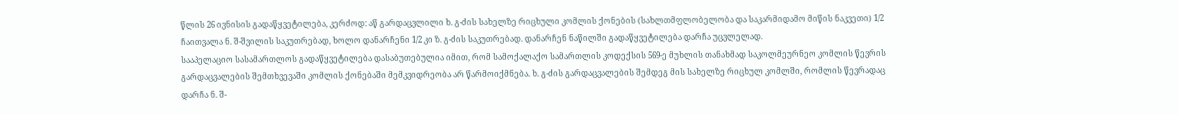წლის 26 ივნისის გადაწყვეტილება, კერძოდ: აწ გარდაცვლილი ხ. გ-ძის სახელზე რიცხული კომლის ქონების (სახლთმფლობელობა და საკარმიდამო მიწის ნაკვეთი) 1/2 ჩაითვალა ნ. შ-შვილის საკუთრებად, ხოლო დანარჩენი 1/2 კი ზ. გ-ძის საკუთრებად. დანარჩენ ნაწილში გადაწყვეტილება დარჩა უცვლელად.
სააპელაციო სასამართლოს გადაწყვეტილება დასაბუთებულია იმით, რომ სამოქალაქო სამართლის კოდექსის 569-ე მუხლის თანახმად საკოლმეურნეო კომლის წევრის გარდაცვალების შემთხვევაში კომლის ქონებაში მემკვიდრეობა არ წარმოიქმნება. ხ. გ-ძის გარდაცვალების შემდეგ მის სახელზე რიცხულ კომლში, რომლის წევრადაც დარჩა ნ. შ-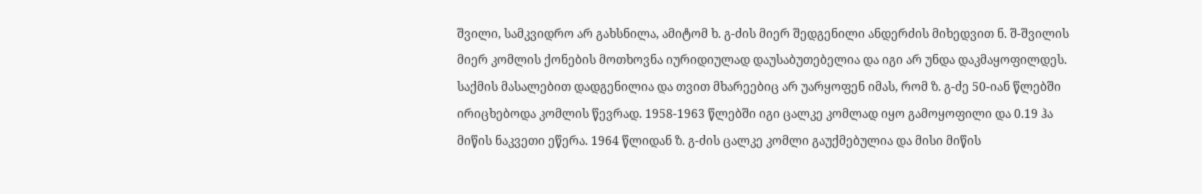შვილი, სამკვიდრო არ გახსნილა, ამიტომ ხ. გ-ძის მიერ შედგენილი ანდერძის მიხედვით ნ. შ-შვილის მიერ კომლის ქონების მოთხოვნა იურიდიულად დაუსაბუთებელია და იგი არ უნდა დაკმაყოფილდეს. საქმის მასალებით დადგენილია და თვით მხარეებიც არ უარყოფენ იმას, რომ ზ. გ-ძე 50-იან წლებში ირიცხებოდა კომლის წევრად. 1958-1963 წლებში იგი ცალკე კომლად იყო გამოყოფილი და 0.19 ჰა მიწის ნაკვეთი ეწერა. 1964 წლიდან ზ. გ-ძის ცალკე კომლი გაუქმებულია და მისი მიწის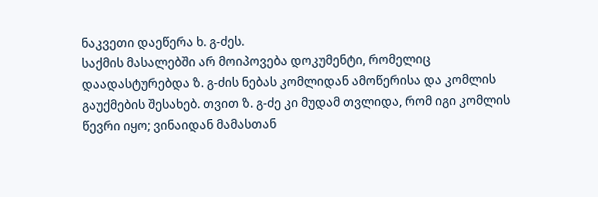ნაკვეთი დაეწერა ხ. გ-ძეს.
საქმის მასალებში არ მოიპოვება დოკუმენტი, რომელიც დაადასტურებდა ზ. გ-ძის ნებას კომლიდან ამოწერისა და კომლის გაუქმების შესახებ. თვით ზ. გ-ძე კი მუდამ თვლიდა, რომ იგი კომლის წევრი იყო; ვინაიდან მამასთან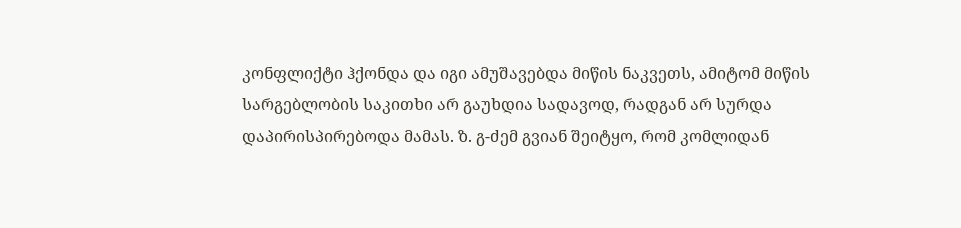კონფლიქტი ჰქონდა და იგი ამუშავებდა მიწის ნაკვეთს, ამიტომ მიწის სარგებლობის საკითხი არ გაუხდია სადავოდ, რადგან არ სურდა დაპირისპირებოდა მამას. ზ. გ-ძემ გვიან შეიტყო, რომ კომლიდან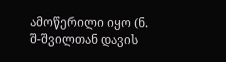ამოწერილი იყო (ნ. შ-შვილთან დავის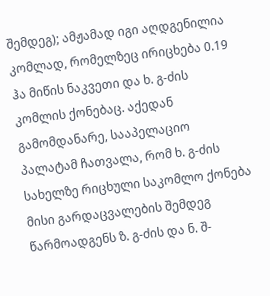შემდეგ); ამჟამად იგი აღდგენილია კომლად, რომელზეც ირიცხება 0.19 ჰა მიწის ნაკვეთი და ხ. გ-ძის კომლის ქონებაც. აქედან გამომდანარე, სააპელაციო პალატამ ჩათვალა, რომ ხ. გ-ძის სახელზე რიცხული საკომლო ქონება მისი გარდაცვალების შემდეგ წარმოადგენს ზ. გ-ძის და ნ. შ-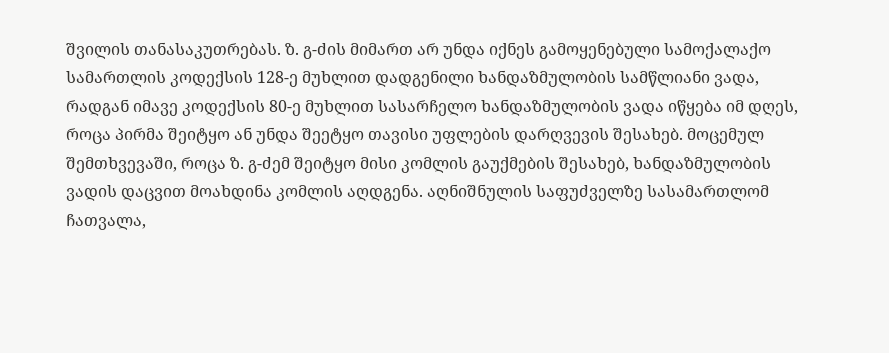შვილის თანასაკუთრებას. ზ. გ-ძის მიმართ არ უნდა იქნეს გამოყენებული სამოქალაქო სამართლის კოდექსის 128-ე მუხლით დადგენილი ხანდაზმულობის სამწლიანი ვადა, რადგან იმავე კოდექსის 80-ე მუხლით სასარჩელო ხანდაზმულობის ვადა იწყება იმ დღეს, როცა პირმა შეიტყო ან უნდა შეეტყო თავისი უფლების დარღვევის შესახებ. მოცემულ შემთხვევაში, როცა ზ. გ-ძემ შეიტყო მისი კომლის გაუქმების შესახებ, ხანდაზმულობის ვადის დაცვით მოახდინა კომლის აღდგენა. აღნიშნულის საფუძველზე სასამართლომ ჩათვალა,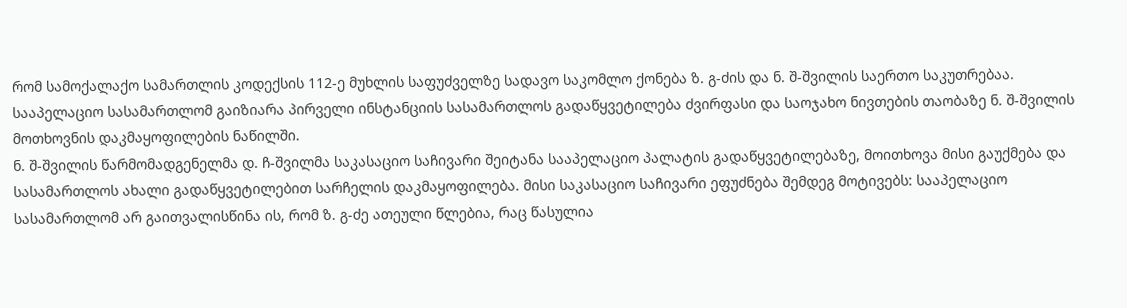რომ სამოქალაქო სამართლის კოდექსის 112-ე მუხლის საფუძველზე სადავო საკომლო ქონება ზ. გ-ძის და ნ. შ-შვილის საერთო საკუთრებაა. სააპელაციო სასამართლომ გაიზიარა პირველი ინსტანციის სასამართლოს გადაწყვეტილება ძვირფასი და საოჯახო ნივთების თაობაზე ნ. შ-შვილის მოთხოვნის დაკმაყოფილების ნაწილში.
ნ. შ-შვილის წარმომადგენელმა დ. ჩ-შვილმა საკასაციო საჩივარი შეიტანა სააპელაციო პალატის გადაწყვეტილებაზე, მოითხოვა მისი გაუქმება და სასამართლოს ახალი გადაწყვეტილებით სარჩელის დაკმაყოფილება. მისი საკასაციო საჩივარი ეფუძნება შემდეგ მოტივებს: სააპელაციო სასამართლომ არ გაითვალისწინა ის, რომ ზ. გ-ძე ათეული წლებია, რაც წასულია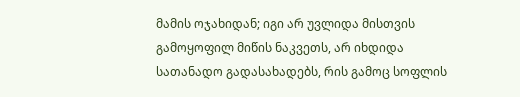მამის ოჯახიდან; იგი არ უვლიდა მისთვის გამოყოფილ მიწის ნაკვეთს, არ იხდიდა სათანადო გადასახადებს, რის გამოც სოფლის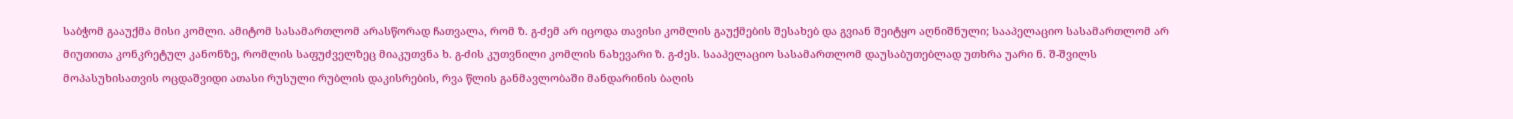საბჭომ გააუქმა მისი კომლი. ამიტომ სასამართლომ არასწორად ჩათვალა, რომ ზ. გ-ძემ არ იცოდა თავისი კომლის გაუქმების შესახებ და გვიან შეიტყო აღნიშნული; სააპელაციო სასამართლომ არ მიუთითა კონკრეტულ კანონზე, რომლის საფუძველზეც მიაკუთვნა ხ. გ-ძის კუთვნილი კომლის ნახევარი ზ. გ-ძეს. სააპელაციო სასამართლომ დაუსაბუთებლად უთხრა უარი ნ. შ-შვილს მოპასუხისათვის ოცდაშვიდი ათასი რუსული რუბლის დაკისრების, რვა წლის განმავლობაში მანდარინის ბაღის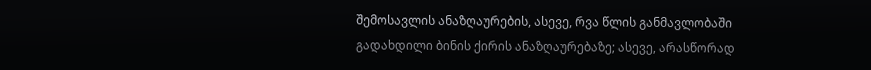შემოსავლის ანაზღაურების, ასევე, რვა წლის განმავლობაში გადახდილი ბინის ქირის ანაზღაურებაზე; ასევე, არასწორად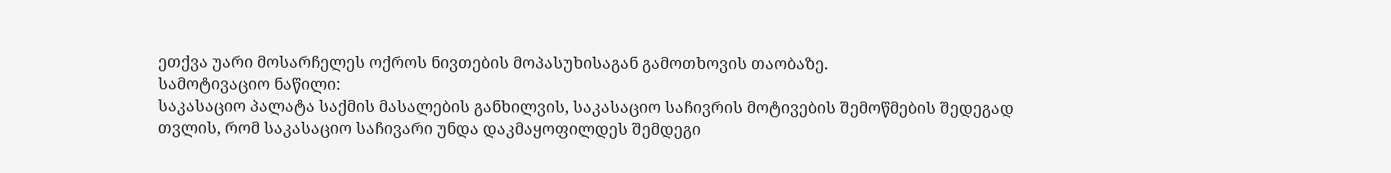ეთქვა უარი მოსარჩელეს ოქროს ნივთების მოპასუხისაგან გამოთხოვის თაობაზე.
სამოტივაციო ნაწილი:
საკასაციო პალატა საქმის მასალების განხილვის, საკასაციო საჩივრის მოტივების შემოწმების შედეგად თვლის, რომ საკასაციო საჩივარი უნდა დაკმაყოფილდეს შემდეგი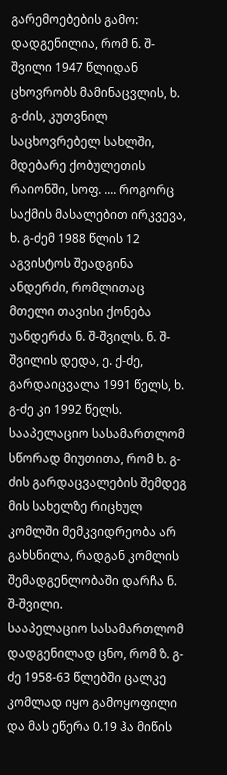გარემოებების გამო:
დადგენილია, რომ ნ. შ-შვილი 1947 წლიდან ცხოვრობს მამინაცვლის, ხ. გ-ძის, კუთვნილ საცხოვრებელ სახლში, მდებარე ქობულეთის რაიონში, სოფ. .... როგორც საქმის მასალებით ირკვევა, ხ. გ-ძემ 1988 წლის 12 აგვისტოს შეადგინა ანდერძი, რომლითაც მთელი თავისი ქონება უანდერძა ნ. შ-შვილს. ნ. შ-შვილის დედა, ე. ქ-ძე, გარდაიცვალა 1991 წელს, ხ. გ-ძე კი 1992 წელს. სააპელაციო სასამართლომ სწორად მიუთითა, რომ ხ. გ-ძის გარდაცვალების შემდეგ მის სახელზე რიცხულ კომლში მემკვიდრეობა არ გახსნილა, რადგან კომლის შემადგენლობაში დარჩა ნ. შ-შვილი.
სააპელაციო სასამართლომ დადგენილად ცნო, რომ ზ. გ-ძე 1958-63 წლებში ცალკე კომლად იყო გამოყოფილი და მას ეწერა 0.19 ჰა მიწის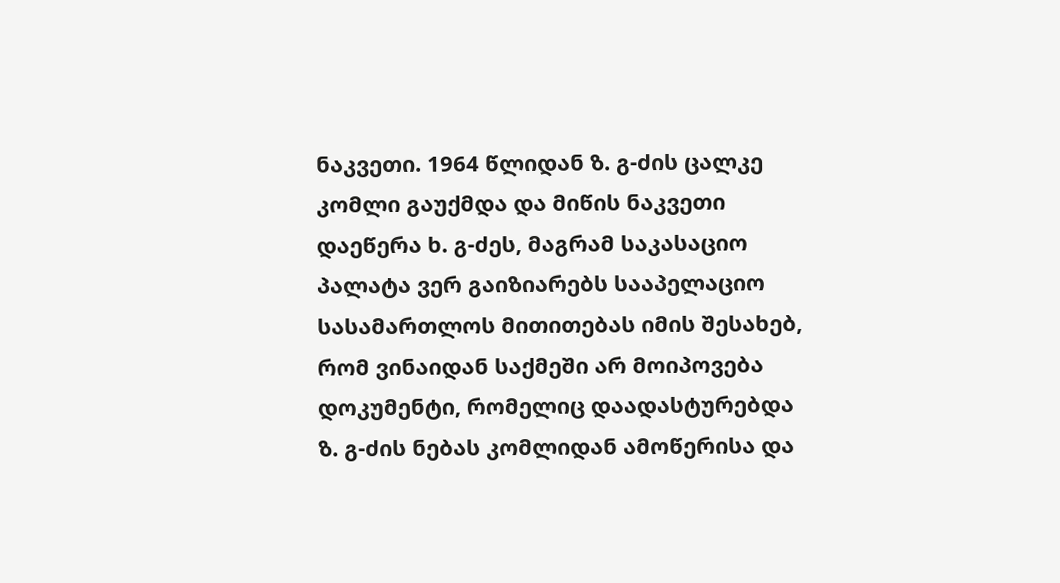ნაკვეთი. 1964 წლიდან ზ. გ-ძის ცალკე კომლი გაუქმდა და მიწის ნაკვეთი დაეწერა ხ. გ-ძეს, მაგრამ საკასაციო პალატა ვერ გაიზიარებს სააპელაციო სასამართლოს მითითებას იმის შესახებ, რომ ვინაიდან საქმეში არ მოიპოვება დოკუმენტი, რომელიც დაადასტურებდა ზ. გ-ძის ნებას კომლიდან ამოწერისა და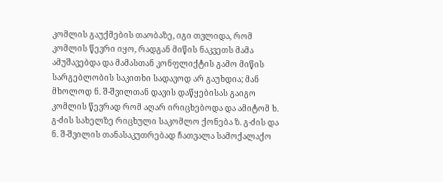კომლის გაუქმების თაობაზე, იგი თვლიდა, რომ კომლის წევრი იყო, რადგან მიწის ნაკვეთს მამა ამუშავებდა და მამასთან კონფლიქტის გამო მიწის სარგებლობის საკითხი სადავოდ არ გაუხდია; მან მხოლოდ ნ. შ-შვილთან დავის დაწყებისას გაიგო კომლის წევრად რომ აღარ ირიცხებოდა და ამიტომ ხ. გ-ძის სახელზე რიცხული საკომლო ქონება ზ. გ-ძის და ნ. შ-შვილის თანასაკუთრებად ჩათვალა სამოქალაქო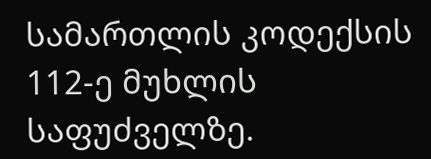სამართლის კოდექსის 112-ე მუხლის საფუძველზე.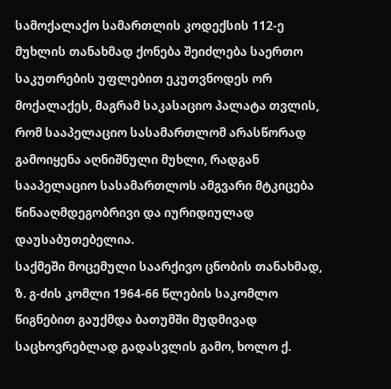სამოქალაქო სამართლის კოდექსის 112-ე მუხლის თანახმად ქონება შეიძლება საერთო საკუთრების უფლებით ეკუთვნოდეს ორ მოქალაქეს, მაგრამ საკასაციო პალატა თვლის, რომ სააპელაციო სასამართლომ არასწორად გამოიყენა აღნიშნული მუხლი, რადგან სააპელაციო სასამართლოს ამგვარი მტკიცება წინააღმდეგობრივი და იურიდიულად დაუსაბუთებელია.
საქმეში მოცემული საარქივო ცნობის თანახმად, ზ. გ-ძის კომლი 1964-66 წლების საკომლო წიგნებით გაუქმდა ბათუმში მუდმივად საცხოვრებლად გადასვლის გამო, ხოლო ქ.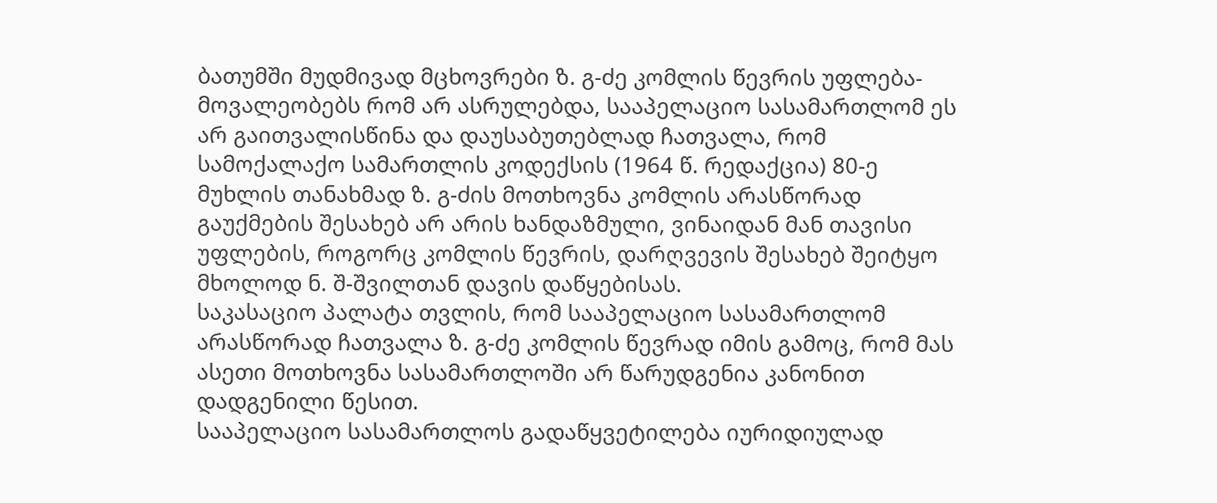ბათუმში მუდმივად მცხოვრები ზ. გ-ძე კომლის წევრის უფლება-მოვალეობებს რომ არ ასრულებდა, სააპელაციო სასამართლომ ეს არ გაითვალისწინა და დაუსაბუთებლად ჩათვალა, რომ სამოქალაქო სამართლის კოდექსის (1964 წ. რედაქცია) 80-ე მუხლის თანახმად ზ. გ-ძის მოთხოვნა კომლის არასწორად გაუქმების შესახებ არ არის ხანდაზმული, ვინაიდან მან თავისი უფლების, როგორც კომლის წევრის, დარღვევის შესახებ შეიტყო მხოლოდ ნ. შ-შვილთან დავის დაწყებისას.
საკასაციო პალატა თვლის, რომ სააპელაციო სასამართლომ არასწორად ჩათვალა ზ. გ-ძე კომლის წევრად იმის გამოც, რომ მას ასეთი მოთხოვნა სასამართლოში არ წარუდგენია კანონით დადგენილი წესით.
სააპელაციო სასამართლოს გადაწყვეტილება იურიდიულად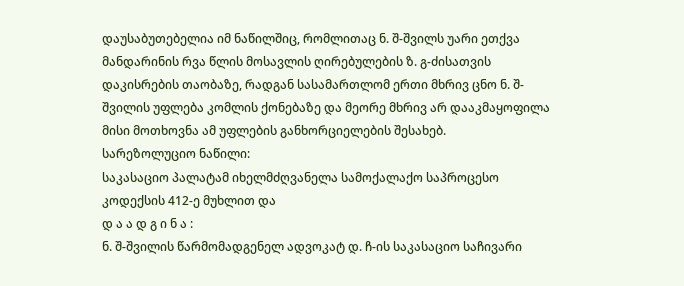დაუსაბუთებელია იმ ნაწილშიც, რომლითაც ნ. შ-შვილს უარი ეთქვა მანდარინის რვა წლის მოსავლის ღირებულების ზ. გ-ძისათვის დაკისრების თაობაზე, რადგან სასამართლომ ერთი მხრივ ცნო ნ. შ-შვილის უფლება კომლის ქონებაზე და მეორე მხრივ არ დააკმაყოფილა მისი მოთხოვნა ამ უფლების განხორციელების შესახებ.
სარეზოლუციო ნაწილი:
საკასაციო პალატამ იხელმძღვანელა სამოქალაქო საპროცესო კოდექსის 412-ე მუხლით და
დ ა ა დ გ ი ნ ა :
ნ. შ-შვილის წარმომადგენელ ადვოკატ დ. ჩ-ის საკასაციო საჩივარი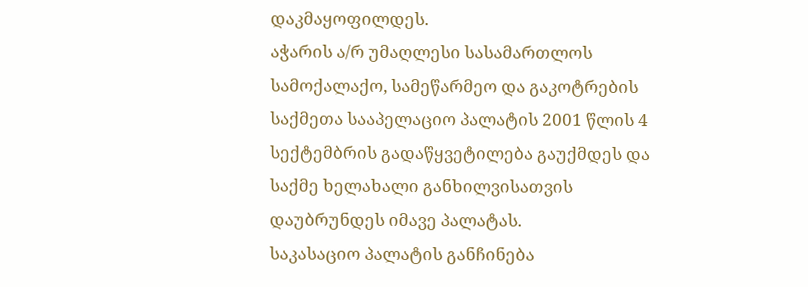დაკმაყოფილდეს.
აჭარის ა/რ უმაღლესი სასამართლოს სამოქალაქო, სამეწარმეო და გაკოტრების საქმეთა სააპელაციო პალატის 2001 წლის 4 სექტემბრის გადაწყვეტილება გაუქმდეს და საქმე ხელახალი განხილვისათვის დაუბრუნდეს იმავე პალატას.
საკასაციო პალატის განჩინება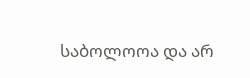საბოლოოა და არ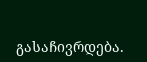გასაჩივრდება.